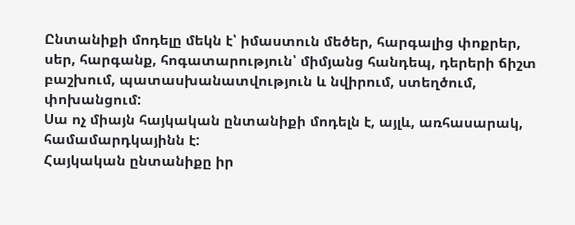Ընտանիքի մոդելը մեկն է՝ իմաստուն մեծեր, հարգալից փոքրեր, սեր, հարգանք, հոգատարություն՝ միմյանց հանդեպ, դերերի ճիշտ բաշխում, պատասխանատվություն և նվիրում, ստեղծում, փոխանցում:
Սա ոչ միայն հայկական ընտանիքի մոդելն է, այլև, առհասարակ, համամարդկայինն է:
Հայկական ընտանիքը իր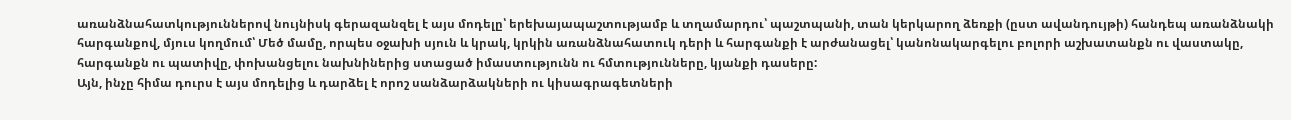առանձնահատկություններով նույնիսկ գերազանզել է այս մոդելը՝ երեխայապաշտությամբ և տղամարդու՝ պաշտպանի, տան կերկարող ձեռքի (ըստ ավանդույթի) հանդեպ առանձնակի հարգանքով, մյուս կողմում՝ Մեծ մամը, որպես օջախի սյուն և կրակ, կրկին առանձնահատուկ դերի և հարգանքի է արժանացել՝ կանոնակարգելու բոլորի աշխատանքն ու վաստակը, հարգանքն ու պատիվը, փոխանցելու նախնիներից ստացած իմաստությունն ու հմտությունները, կյանքի դասերը:
Այն, ինչը հիմա դուրս է այս մոդելից և դարձել է որոշ սանձարձակների ու կիսագրագետների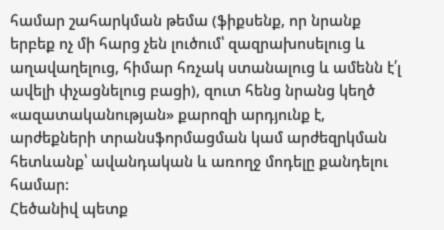համար շահարկման թեմա (ֆիքսենք, որ նրանք երբեք ոչ մի հարց չեն լուծում՝ զազրախոսելուց և աղավաղելուց, հիմար հռչակ ստանալուց և ամենն է՛լ ավելի փչացնելուց բացի), զուտ հենց նրանց կեղծ «ազատականության» քարոզի արդյունք է, արժեքների տրանսֆորմացման կամ արժեզրկման հետևանք՝ ավանդական և առողջ մոդելը քանդելու համար:
Հեծանիվ պետք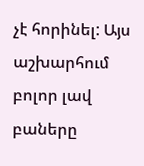չէ հորինել: Այս աշխարհում բոլոր լավ բաները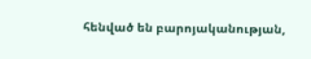հենված են բարոյականության,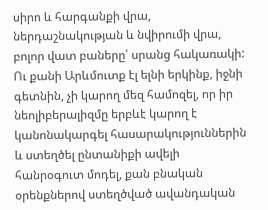սիրո և հարգանքի վրա, ներդաշնակության և նվիրումի վրա, բոլոր վատ բաները՝ սրանց հակառակի: Ու քանի Արևմուտք էլ ելնի երկինք, իջնի գետնին, չի կարող մեզ համոզել, որ իր նեոլիբերալիզմը երբևէ կարող է կանոնակարգել հասարակություններին և ստեղծել ընտանիքի ավելի հանրօգուտ մոդել, քան բնական օրենքներով ստեղծված ավանդական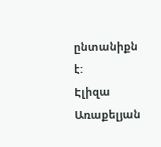ընտանիքն է:
Էլիզա Առաքելյան